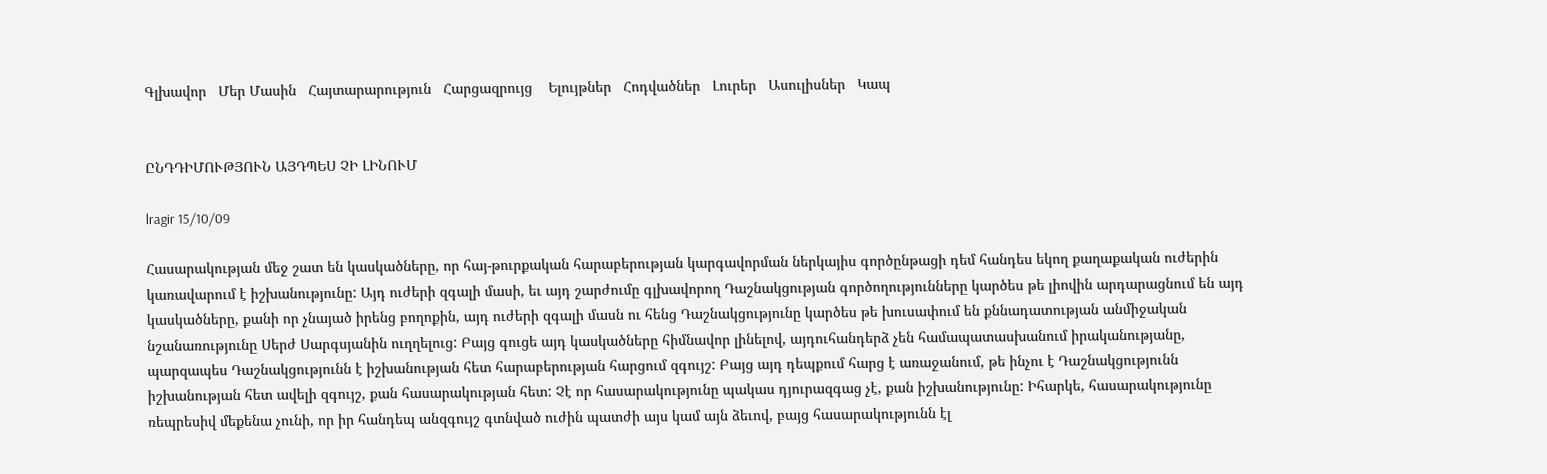Գլխավոր   Մեր Մասին   Հայտարարություն   Հարցազրույց    Ելույթներ   Հոդվածներ   Լուրեր   Ասուլիսներ   Կապ


ԸՆԴԴԻՄՈՒԹՅՈՒՆ ԱՅԴՊԵՍ ՉԻ ԼԻՆՈՒՄ

lragir 15/10/09

Հասարակության մեջ շատ են կասկածները, որ հայ-թուրքական հարաբերության կարգավորման ներկայիս գործընթացի դեմ հանդես եկող քաղաքական ուժերին կառավարում է իշխանությունը: Այդ ուժերի զգալի մասի, եւ այդ շարժումը գլխավորող Դաշնակցության գործողությունները կարծես թե լիովին արդարացնում են այդ կասկածները, քանի որ չնայած իրենց բողոքին, այդ ուժերի զգալի մասն ու հենց Դաշնակցությունը կարծես թե խուսափում են քննադատության անմիջական նշանառությունը Սերժ Սարգսյանին ուղղելուց: Բայց գուցե այդ կասկածները հիմնավոր լինելով, այդուհանդերձ չեն համապատասխանում իրականությանը, պարզապես Դաշնակցությունն է իշխանության հետ հարաբերության հարցում զգույշ: Բայց այդ դեպքում հարց է առաջանում, թե ինչու է Դաշնակցությունն իշխանության հետ ավելի զգույշ, քան հասարակության հետ: Չէ որ հասարակությունը պակաս դյուրազգաց չէ, քան իշխանությունը: Իհարկե, հասարակությունը ռեպրեսիվ մեքենա չունի, որ իր հանդեպ անզգույշ գտնված ուժին պատժի այս կամ այն ձեւով, բայց հասարակությունն էլ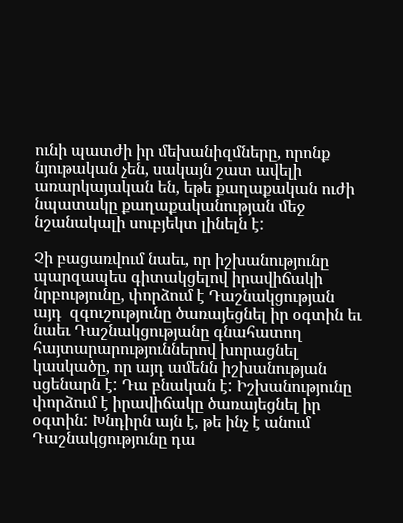ունի պատժի իր մեխանիզմները, որոնք նյութական չեն, սակայն շատ ավելի առարկայական են, եթե քաղաքական ուժի նպատակը քաղաքականության մեջ նշանակալի սուբյեկտ լինելն է:

Չի բացառվում նաեւ, որ իշխանությունը պարզապես գիտակցելով իրավիճակի նրբությունը, փորձում է Դաշնակցության այդ  զգուշությունը ծառայեցնել իր օգտին եւ նաեւ Դաշնակցությանը գնահատող հայտարարություններով խորացնել կասկածը, որ այդ ամենն իշխանության սցենարն է: Դա բնական է: Իշխանությունը փորձում է իրավիճակը ծառայեցնել իր օգտին: Խնդիրն այն է, թե ինչ է անում Դաշնակցությունը դա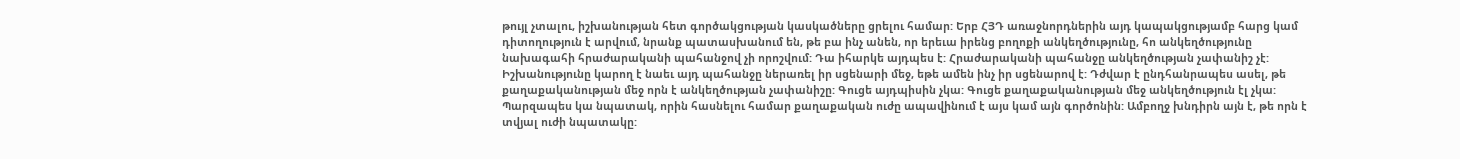թույլ չտալու, իշխանության հետ գործակցության կասկածները ցրելու համար: Երբ ՀՅԴ առաջնորդներին այդ կապակցությամբ հարց կամ դիտողություն է արվում, նրանք պատասխանում են, թե բա ինչ անեն, որ երեւա իրենց բողոքի անկեղծությունը, հո անկեղծությունը նախագահի հրաժարականի պահանջով չի որոշվում: Դա իհարկե այդպես է: Հրաժարականի պահանջը անկեղծության չափանիշ չէ: Իշխանությունը կարող է նաեւ այդ պահանջը ներառել իր սցենարի մեջ, եթե ամեն ինչ իր սցենարով է: Դժվար է ընդհանրապես ասել, թե քաղաքականության մեջ որն է անկեղծության չափանիշը: Գուցե այդպիսին չկա: Գուցե քաղաքականության մեջ անկեղծություն էլ չկա: Պարզապես կա նպատակ, որին հասնելու համար քաղաքական ուժը ապավինում է այս կամ այն գործոնին: Ամբողջ խնդիրն այն է, թե որն է տվյալ ուժի նպատակը: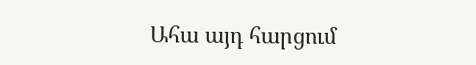Ահա այդ հարցում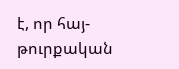է, որ հայ-թուրքական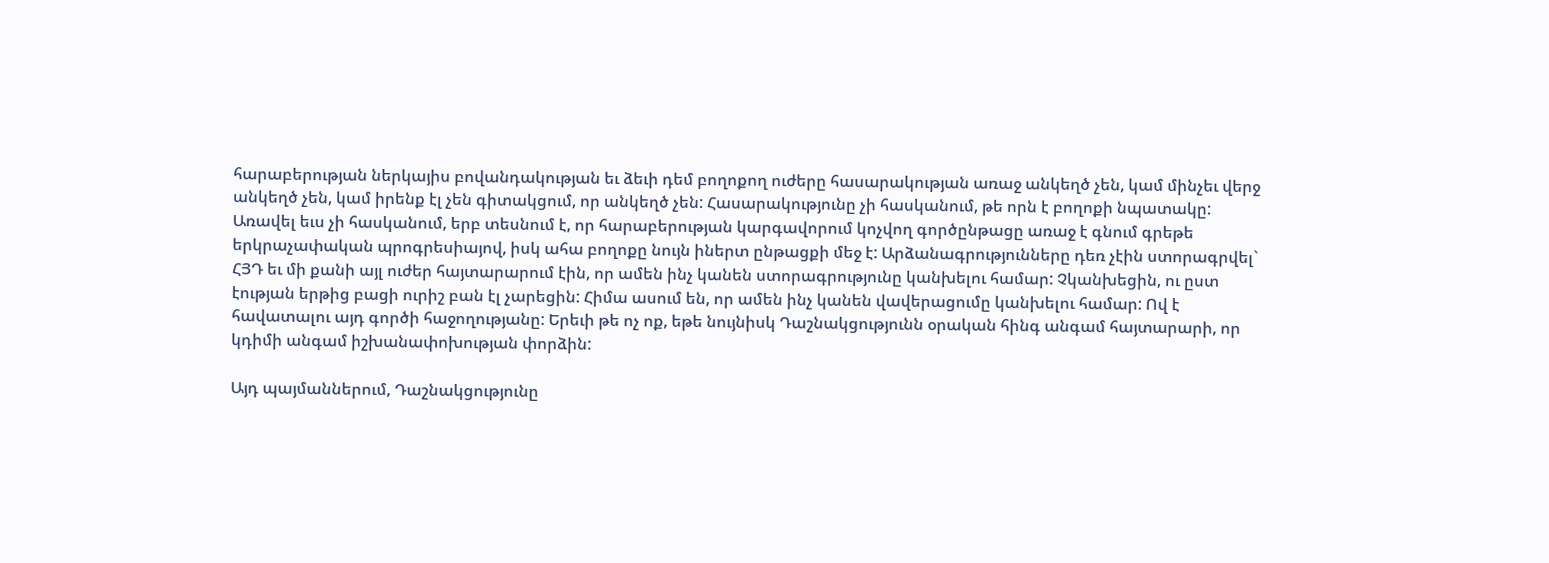հարաբերության ներկայիս բովանդակության եւ ձեւի դեմ բողոքող ուժերը հասարակության առաջ անկեղծ չեն, կամ մինչեւ վերջ անկեղծ չեն, կամ իրենք էլ չեն գիտակցում, որ անկեղծ չեն: Հասարակությունը չի հասկանում, թե որն է բողոքի նպատակը: Առավել եւս չի հասկանում, երբ տեսնում է, որ հարաբերության կարգավորում կոչվող գործընթացը առաջ է գնում գրեթե երկրաչափական պրոգրեսիայով, իսկ ահա բողոքը նույն իներտ ընթացքի մեջ է: Արձանագրությունները դեռ չէին ստորագրվել` ՀՅԴ եւ մի քանի այլ ուժեր հայտարարում էին, որ ամեն ինչ կանեն ստորագրությունը կանխելու համար: Չկանխեցին, ու ըստ էության երթից բացի ուրիշ բան էլ չարեցին: Հիմա ասում են, որ ամեն ինչ կանեն վավերացումը կանխելու համար: Ով է հավատալու այդ գործի հաջողությանը: Երեւի թե ոչ ոք, եթե նույնիսկ Դաշնակցությունն օրական հինգ անգամ հայտարարի, որ կդիմի անգամ իշխանափոխության փորձին:

Այդ պայմաններում, Դաշնակցությունը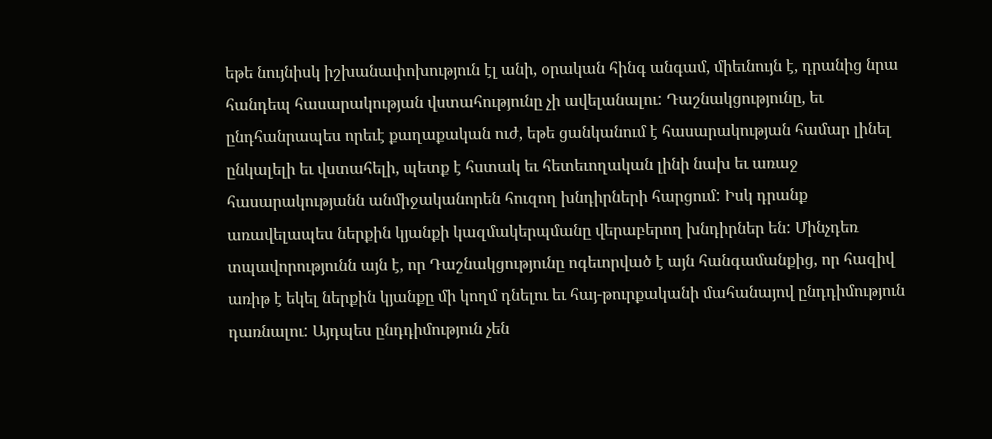եթե նույնիսկ իշխանափոխություն էլ անի, օրական հինգ անգամ, միեւնույն է, դրանից նրա հանդեպ հասարակության վստահությունը չի ավելանալու: Դաշնակցությունը, եւ ընդհանրապես որեւէ քաղաքական ուժ, եթե ցանկանում է հասարակության համար լինել ընկալելի եւ վստահելի, պետք է հստակ եւ հետեւողական լինի նախ եւ առաջ հասարակությանն անմիջականորեն հուզող խնդիրների հարցում: Իսկ դրանք առավելապես ներքին կյանքի կազմակերպմանը վերաբերող խնդիրներ են: Մինչդեռ տպավորությունն այն է, որ Դաշնակցությունը ոգեւորված է այն հանգամանքից, որ հազիվ առիթ է եկել ներքին կյանքը մի կողմ դնելու եւ հայ-թուրքականի մահանայով ընդդիմություն դառնալու: Այդպես ընդդիմություն չեն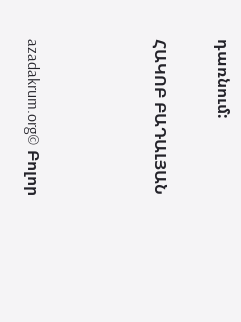դառնում:

ՀԱԿՈԲ ԲԱԴԱԼՅԱՆ



azadakrum.org© Բոլոր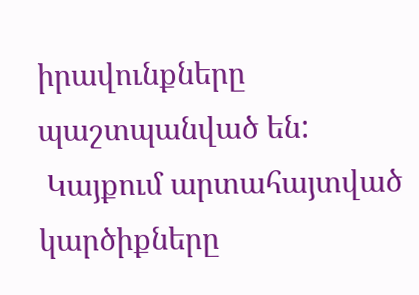իրավունքները պաշտպանված են:
 Կայքում արտահայտված կարծիքները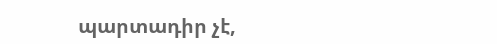պարտադիր չէ,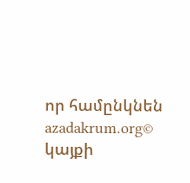որ համընկնեն azadakrum.org© կայքի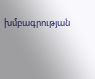խմբագրության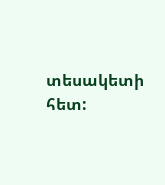տեսակետի հետ: